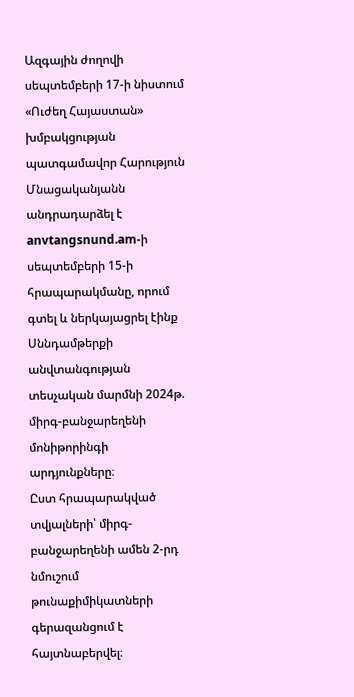Ազգային ժողովի սեպտեմբերի 17-ի նիստում «Ուժեղ Հայաստան» խմբակցության պատգամավոր Հարություն Մնացականյանն անդրադարձել է anvtangsnund.am-ի սեպտեմբերի 15-ի հրապարակմանը, որում գտել և ներկայացրել էինք Սննդամթերքի անվտանգության տեսչական մարմնի 2024թ. միրգ-բանջարեղենի մոնիթորինգի արդյունքները։
Ըստ հրապարակված տվյալների՝ միրգ-բանջարեղենի ամեն 2-րդ նմուշում թունաքիմիկատների գերազանցում է հայտնաբերվել։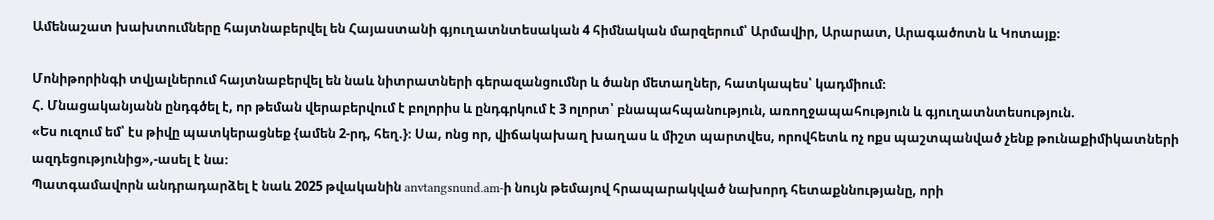Ամենաշատ խախտումները հայտնաբերվել են Հայաստանի գյուղատնտեսական 4 հիմնական մարզերում՝ Արմավիր, Արարատ, Արագածոտն և Կոտայք։

Մոնիթորինգի տվյալներում հայտնաբերվել են նաև նիտրատների գերազանցումնր և ծանր մետաղներ, հատկապես՝ կադմիում։
Հ. Մնացականյանն ընդգծել է, որ թեման վերաբերվում է բոլորիս և ընդգրկում է 3 ոլորտ՝ բնապահպանություն, առողջապահություն և գյուղատնտեսություն.
«Ես ուզում եմ՝ էս թիվը պատկերացնեք {ամեն 2-րդ, հեղ.}։ Սա, ոնց որ, վիճակախաղ խաղաս և միշտ պարտվես, որովհետև ոչ ոքս պաշտպանված չենք թունաքիմիկատների ազդեցությունից»,-ասել է նա։
Պատգամավորն անդրադարձել է նաև 2025 թվականին anvtangsnund.am-ի նույն թեմայով հրապարակված նախորդ հետաքննությանը, որի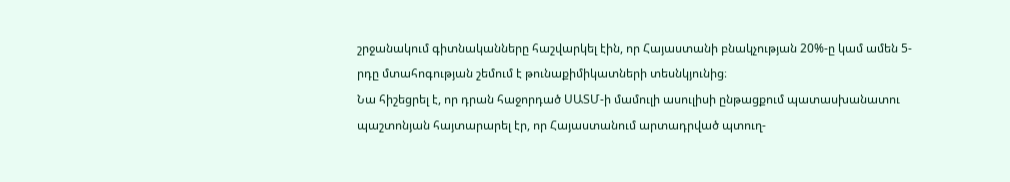շրջանակում գիտնականները հաշվարկել էին, որ Հայաստանի բնակչության 20%-ը կամ ամեն 5-րդը մտահոգության շեմում է թունաքիմիկատների տեսնկյունից։
Նա հիշեցրել է, որ դրան հաջորդած ՍԱՏՄ-ի մամուլի ասուլիսի ընթացքում պատասխանատու պաշտոնյան հայտարարել էր, որ Հայաստանում արտադրված պտուղ-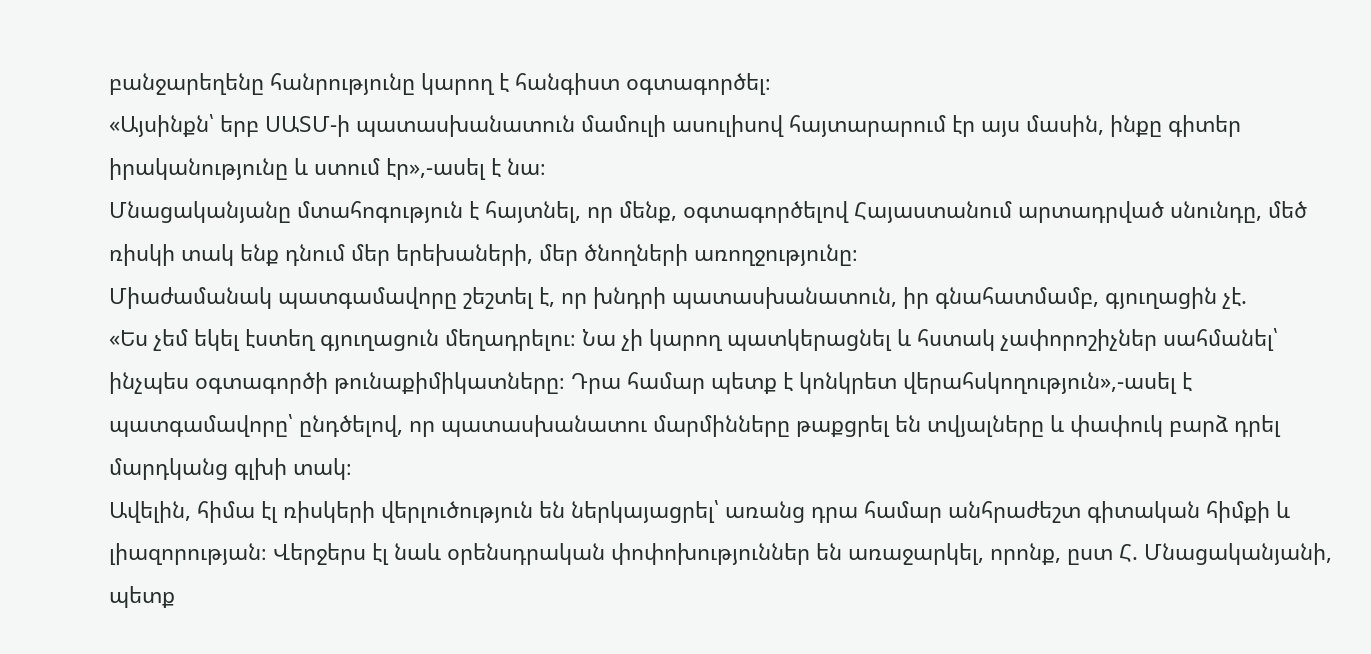բանջարեղենը հանրությունը կարող է հանգիստ օգտագործել։
«Այսինքն՝ երբ ՍԱՏՄ-ի պատասխանատուն մամուլի ասուլիսով հայտարարում էր այս մասին, ինքը գիտեր իրականությունը և ստում էր»,-ասել է նա։
Մնացականյանը մտահոգություն է հայտնել, որ մենք, օգտագործելով Հայաստանում արտադրված սնունդը, մեծ ռիսկի տակ ենք դնում մեր երեխաների, մեր ծնողների առողջությունը։
Միաժամանակ պատգամավորը շեշտել է, որ խնդրի պատասխանատուն, իր գնահատմամբ, գյուղացին չէ.
«Ես չեմ եկել էստեղ գյուղացուն մեղադրելու։ Նա չի կարող պատկերացնել և հստակ չափորոշիչներ սահմանել՝ ինչպես օգտագործի թունաքիմիկատները։ Դրա համար պետք է կոնկրետ վերահսկողություն»,-ասել է պատգամավորը՝ ընդծելով, որ պատասխանատու մարմինները թաքցրել են տվյալները և փափուկ բարձ դրել մարդկանց գլխի տակ։
Ավելին, հիմա էլ ռիսկերի վերլուծություն են ներկայացրել՝ առանց դրա համար անհրաժեշտ գիտական հիմքի և լիազորության։ Վերջերս էլ նաև օրենսդրական փոփոխություններ են առաջարկել, որոնք, ըստ Հ. Մնացականյանի, պետք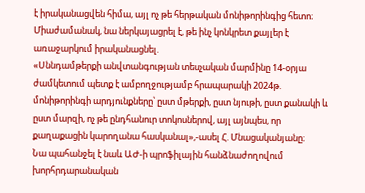է իրականացվեն հիմա, այլ ոչ թե հերթական մոնիթորինգից հետո։
Միաժամանակ, նա ներկայացրել է, թե ինչ կոնկրետ քայլեր է առաջարկում իրականացնել.
«Սննդամթերքի անվտանգության տեսչական մարմինը 14-օրյա ժամկետում պետք է ամբողջությամբ հրապարակի 2024թ. մոնիթորինգի արդյունքները՝ ըստ մթերքի, ըստ նյութի, ըստ քանակի և ըստ մարզի, ոչ թե ընդհանուր տոկոսներով, այլ այնպես, որ քաղաքացին կարողանա հասկանալ»,-ասել Հ. Մնացականյանը։
Նա պահանջել է նաև ԱԺ-ի պրոֆիլային հանձնաժողովում խորհրդարանական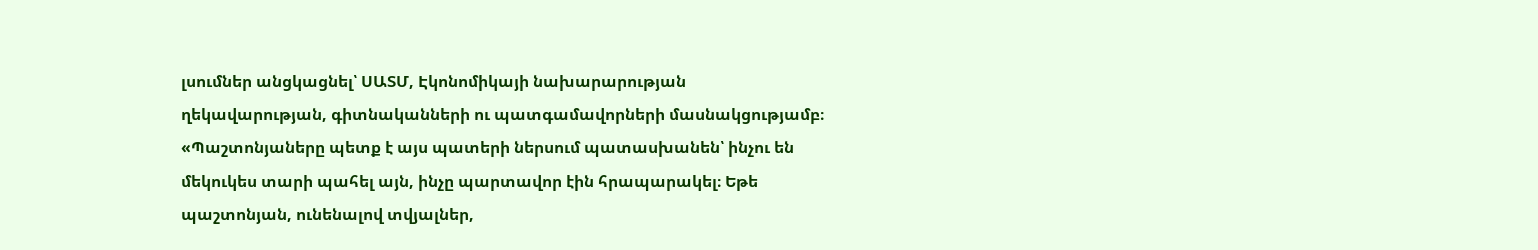լսումներ անցկացնել՝ ՍԱՏՄ, Էկոնոմիկայի նախարարության ղեկավարության, գիտնականների ու պատգամավորների մասնակցությամբ։
«Պաշտոնյաները պետք է այս պատերի ներսում պատասխանեն՝ ինչու են մեկուկես տարի պահել այն, ինչը պարտավոր էին հրապարակել։ Եթե պաշտոնյան, ունենալով տվյալներ,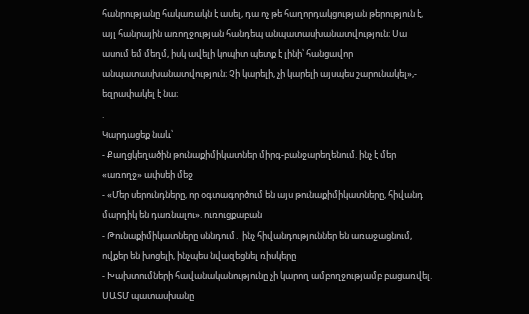հանրությանը հակառակն է ասել, դա ոչ թե հաղորդակցության թերություն է, այլ հանրային առողջության հանդեպ անպատասխանատվություն։ Սա ասում եմ մեղմ, իսկ ավելի կոպիտ պետք է լինի՝ հանցավոր անպատասխանատվություն։ Չի կարելի, չի կարելի այսպես շարունակել»,- եզրափակել է նա։
.
Կարդացեք նաև՝
- Քաղցկեղածին թունաքիմիկատներ միրգ-բանջարեղենում. ինչ է մեր «առողջ» ափսեի մեջ
- «Մեր սերունդները, որ օգտագործում են այս թունաքիմիկատները, հիվանդ մարդիկ են դառնալու». ուռուցքաբան
- Թունաքիմիկատները սննդում․ ինչ հիվանդություններ են առաջացնում, ովքեր են խոցելի, ինչպես նվազեցնել ռիսկերը
- Խախտումների հավանականությունը չի կարող ամբողջությամբ բացառվել. ՍԱՏՄ պատասխանը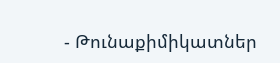- Թունաքիմիկատներ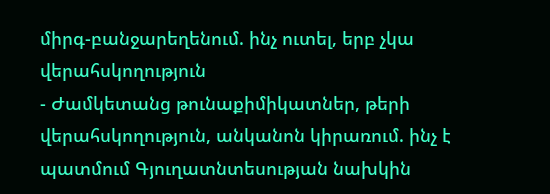միրգ-բանջարեղենում. ինչ ուտել, երբ չկա վերահսկողություն
- Ժամկետանց թունաքիմիկատներ, թերի վերահսկողություն, անկանոն կիրառում. ինչ է պատմում Գյուղատնտեսության նախկին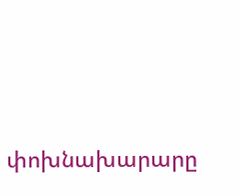փոխնախարարը